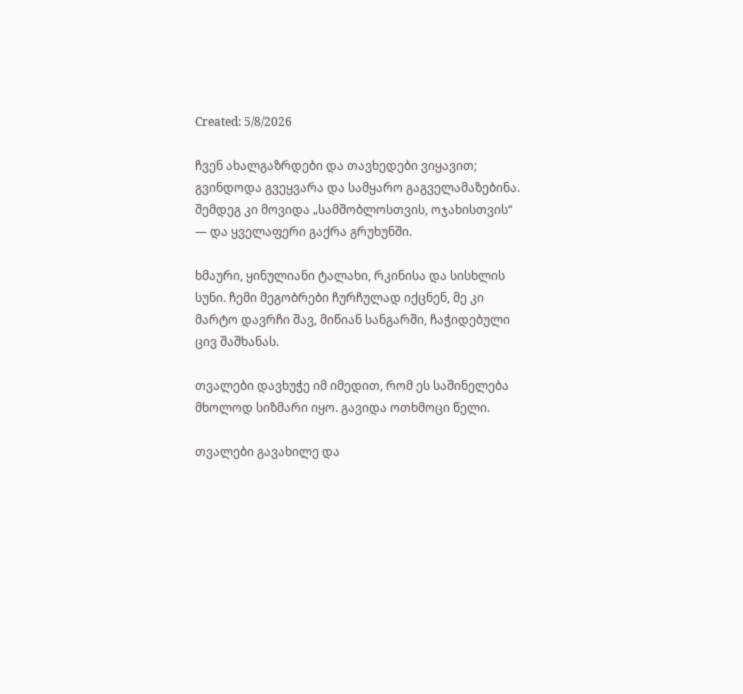Created: 5/8/2026

ჩვენ ახალგაზრდები და თავხედები ვიყავით; გვინდოდა გვეყვარა და სამყარო გაგველამაზებინა. შემდეგ კი მოვიდა „სამშობლოსთვის, ოჯახისთვის“ — და ყველაფერი გაქრა გრუხუნში.

ხმაური, ყინულიანი ტალახი, რკინისა და სისხლის სუნი. ჩემი მეგობრები ჩურჩულად იქცნენ, მე კი მარტო დავრჩი შავ, მიწიან სანგარში, ჩაჭიდებული ცივ შაშხანას.

თვალები დავხუჭე იმ იმედით, რომ ეს საშინელება მხოლოდ სიზმარი იყო. გავიდა ოთხმოცი წელი.

თვალები გავახილე და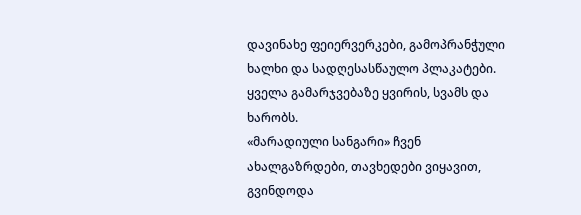დავინახე ფეიერვერკები, გამოპრანჭული ხალხი და სადღესასწაულო პლაკატები. ყველა გამარჯვებაზე ყვირის, სვამს და ხარობს.
«მარადიული სანგარი» ჩვენ ახალგაზრდები, თავხედები ვიყავით, გვინდოდა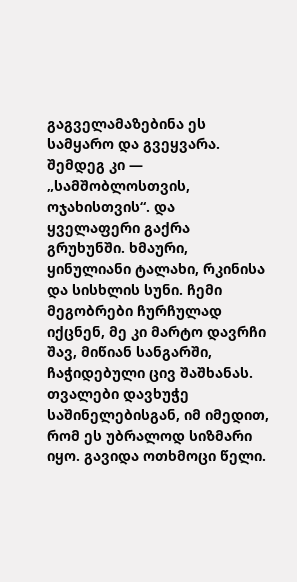გაგველამაზებინა ეს სამყარო და გვეყვარა. შემდეგ კი — „სამშობლოსთვის, ოჯახისთვის“. და ყველაფერი გაქრა გრუხუნში. ხმაური, ყინულიანი ტალახი, რკინისა და სისხლის სუნი. ჩემი მეგობრები ჩურჩულად იქცნენ, მე კი მარტო დავრჩი შავ, მიწიან სანგარში, ჩაჭიდებული ცივ შაშხანას. თვალები დავხუჭე საშინელებისგან, იმ იმედით, რომ ეს უბრალოდ სიზმარი იყო. გავიდა ოთხმოცი წელი.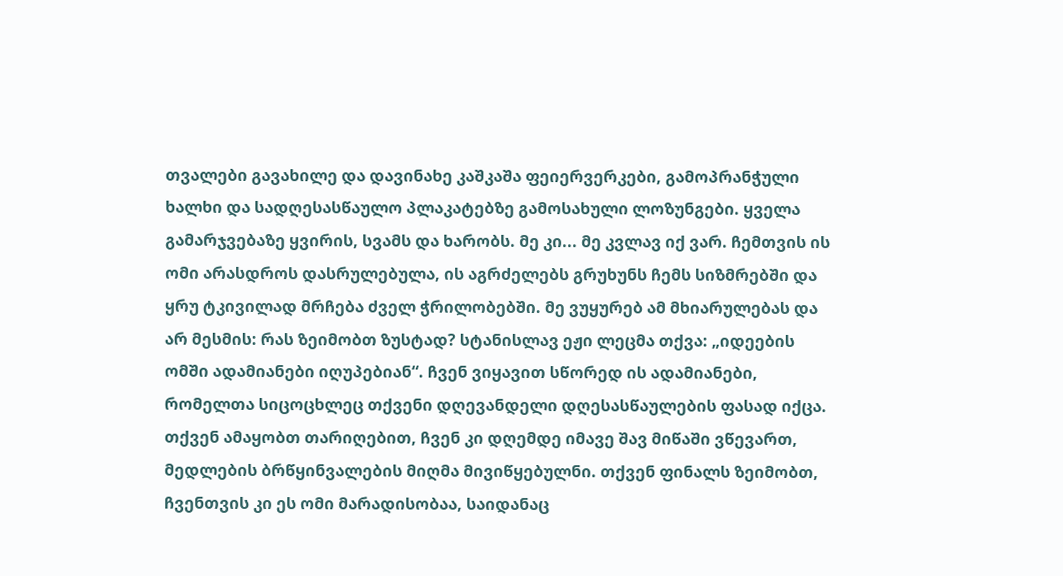თვალები გავახილე და დავინახე კაშკაშა ფეიერვერკები, გამოპრანჭული ხალხი და სადღესასწაულო პლაკატებზე გამოსახული ლოზუნგები. ყველა გამარჯვებაზე ყვირის, სვამს და ხარობს. მე კი... მე კვლავ იქ ვარ. ჩემთვის ის ომი არასდროს დასრულებულა, ის აგრძელებს გრუხუნს ჩემს სიზმრებში და ყრუ ტკივილად მრჩება ძველ ჭრილობებში. მე ვუყურებ ამ მხიარულებას და არ მესმის: რას ზეიმობთ ზუსტად? სტანისლავ ეჟი ლეცმა თქვა: „იდეების ომში ადამიანები იღუპებიან“. ჩვენ ვიყავით სწორედ ის ადამიანები, რომელთა სიცოცხლეც თქვენი დღევანდელი დღესასწაულების ფასად იქცა. თქვენ ამაყობთ თარიღებით, ჩვენ კი დღემდე იმავე შავ მიწაში ვწევართ, მედლების ბრწყინვალების მიღმა მივიწყებულნი. თქვენ ფინალს ზეიმობთ, ჩვენთვის კი ეს ომი მარადისობაა, საიდანაც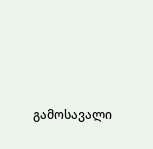გამოსავალი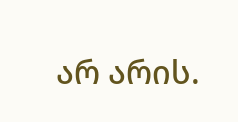არ არის.